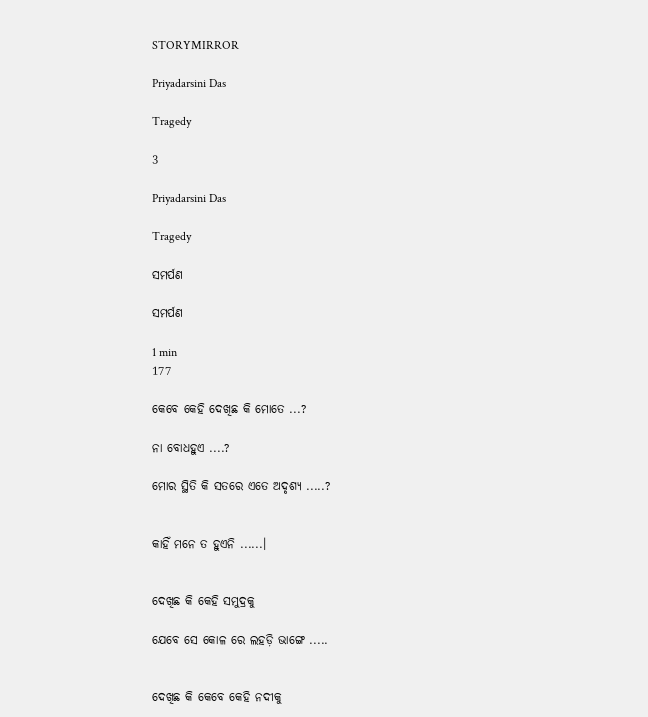STORYMIRROR

Priyadarsini Das

Tragedy

3

Priyadarsini Das

Tragedy

ସମର୍ପଣ

ସମର୍ପଣ

1 min
177

କେବେ କେହି ଦେଖିଛ କି ମୋତେ ...?

ନା ବୋଧହୁଏ ....?

ମୋର ସ୍ଥିତି କି ସତରେ ଏତେ ଅଦୃଶ୍ୟ .....?


କାହିଁ ମନେ ତ ହୁଏନି ......।


ଦେଖିଛ କି କେହି ସମୁଦ୍ରକୁ

ଯେବେ ସେ କୋଳ ରେ ଲହଡ଼ି ଭାଙ୍ଗେ .....


ଦେଖିଛ କି କେବେ କେହି ନଦୀକୁ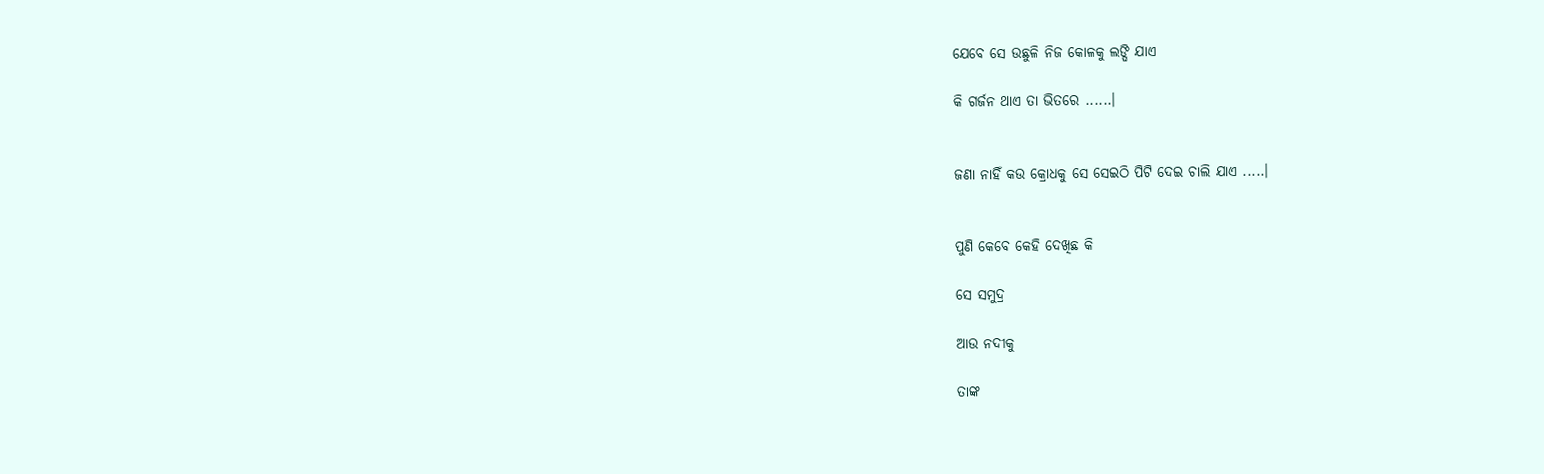ଯେବେ ସେ ଉଛୁଳି ନିଜ କୋଳକୁ ଲଙ୍ଘି ଯାଏ

କି ଗର୍ଜନ ଥାଏ ତା ଭିତରେ ......।


ଜଣା ନାହିଁ କଉ କ୍ରୋଧକୁ ସେ ସେଇଠି ପିଟି ଦେଇ ଚାଲି ଯାଏ .....।


ପୁଣି କେବେ କେହି ଦେଖିଛ କି

ସେ ସମୁଦ୍ର

ଆଉ ନଦୀକୁ

ତାଙ୍କ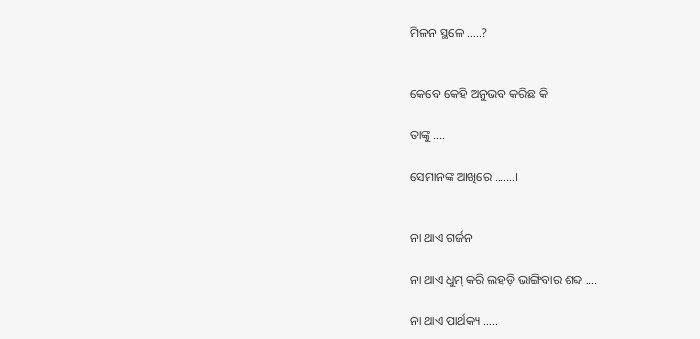ମିଳନ ସ୍ଥଳେ .....?


କେବେ କେହି ଅନୁଭବ କରିଛ କି

ତାଙ୍କୁ ....

ସେମାନଙ୍କ ଆଖିରେ .......।


ନା ଥାଏ ଗର୍ଜନ

ନା ଥାଏ ଧୁମ୍ କରି ଲହଡ଼ି ଭାଙ୍ଗିବାର ଶବ୍ଦ ....

ନା ଥାଏ ପାର୍ଥକ୍ୟ .....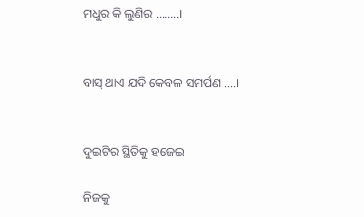ମଧୁର କି ଲୁଣିର ........।


ବାସ୍ ଥାଏ ଯଦି କେବଳ ସମର୍ପଣ ....।


ଦୁଇଟିର ସ୍ଥିତିକୁ ହଜେଇ

ନିଜକୁ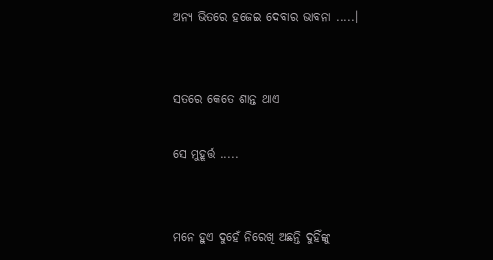ଅନ୍ୟ ଭିତରେ ହଜେଇ ଦେବାର ଭାବନା .....।


ସତରେ କେତେ ଶାନ୍ତ ଥାଏ

ସେ ମୁହୂର୍ତ୍ତ .....


ମନେ ହୁଏ ଦୁହେଁ ନିରେଖି ଅଛନ୍ତି ଦୁହିଁଙ୍କୁ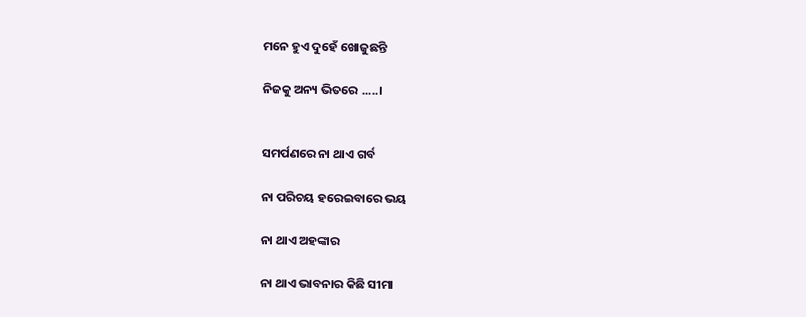ମନେ ହୁଏ ଦୁହେଁ ଖୋଜୁଛନ୍ତି

ନିଜକୁ ଅନ୍ୟ ଭିତରେ .....।


ସମର୍ପଣରେ ନା ଥାଏ ଗର୍ବ

ନା ପରିଚୟ ହରେଇବାରେ ଭୟ

ନା ଥାଏ ଅହଙ୍କାର

ନା ଥାଏ ଭାବନାର କିଛି ସୀମା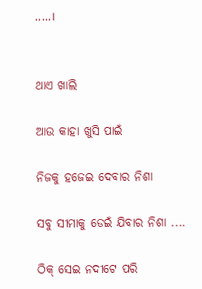.....।


ଥାଏ ଖାଲି

ଆଉ କାହା ଖୁସି ପାଇଁ

ନିଜକୁ ହଜେଇ ଦେବାର ନିଶା

ସବୁ ସୀମାକୁ ଡେଇଁ ଯିବାର ନିଶା ....

ଠିକ୍ ସେଇ ନଦୀଟେ ପରି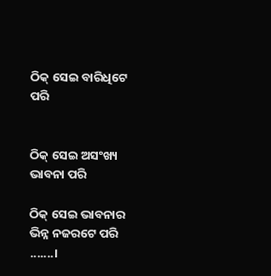ଠିକ୍ ସେଇ ବାରିଧିଟେ ପରି


ଠିକ୍ ସେଇ ଅସଂଖ୍ୟ ଭାବନା ପରି

ଠିକ୍ ସେଇ ଭାବନାର ଭିନ୍ନ ନଜରଟେ ପରି .......।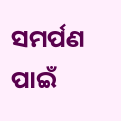ସମର୍ପଣ ପାଇଁ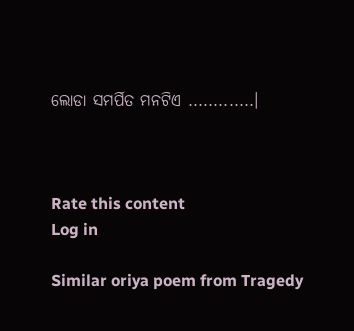ଲୋଡା ସମର୍ପିତ ମନଟିଏ .............।



Rate this content
Log in

Similar oriya poem from Tragedy